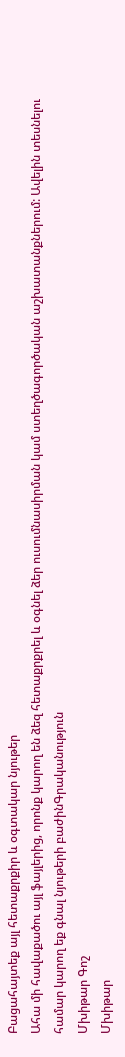Բացահայտեք այլ հետաքրքիր և օգտակար նյութեր
Ահա մի հավաքածու այլ ֆայլերից, որոնք կարող են ձեզ հետաքրքրել և օգնել ձեր ուսումնասիրման կամ ստեղծագործական աշխատանքներում: Ավելին տեսնելու համար կարող եք գնալ նյութերի բաժինԳրականություն
Մխիթար Գոշ
Մխիթար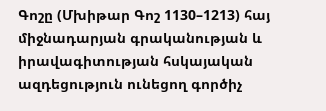Գոշը (Մխիթար Գոշ 1130–1213) հայ միջնադարյան գրականության և իրավագիտության հսկայական ազդեցություն ունեցող գործիչ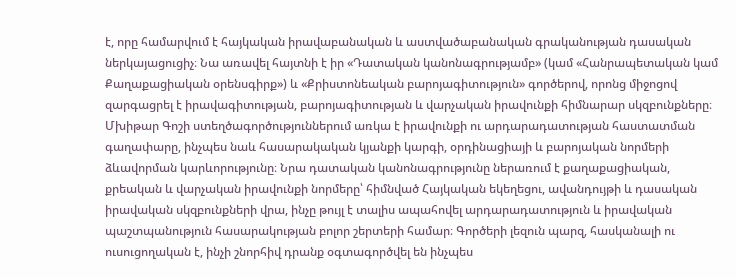է, որը համարվում է հայկական իրավաբանական և աստվածաբանական գրականության դասական ներկայացուցիչ։ Նա առավել հայտնի է իր «Դատական կանոնագրությամբ» (կամ «Հանրապետական կամ Քաղաքացիական օրենսգիրք») և «Քրիստոնեական բարոյագիտություն» գործերով, որոնց միջոցով զարգացրել է իրավագիտության, բարոյագիտության և վարչական իրավունքի հիմնարար սկզբունքները։ Մխիթար Գոշի ստեղծագործություններում առկա է իրավունքի ու արդարադատության հաստատման գաղափարը, ինչպես նաև հասարակական կյանքի կարգի, օրդինացիայի և բարոյական նորմերի ձևավորման կարևորությունը։ Նրա դատական կանոնագրությունը ներառում է քաղաքացիական, քրեական և վարչական իրավունքի նորմերը՝ հիմնված Հայկական եկեղեցու, ավանդույթի և դասական իրավական սկզբունքների վրա, ինչը թույլ է տալիս ապահովել արդարադատություն և իրավական պաշտպանություն հասարակության բոլոր շերտերի համար։ Գործերի լեզուն պարզ, հասկանալի ու ուսուցողական է, ինչի շնորհիվ դրանք օգտագործվել են ինչպես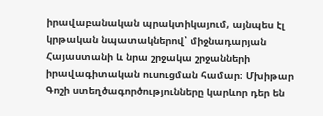իրավաբանական պրակտիկայում, այնպես էլ կրթական նպատակներով՝ միջնադարյան Հայաստանի և նրա շրջակա շրջանների իրավագիտական ուսուցման համար։ Մխիթար Գոշի ստեղծագործությունները կարևոր դեր են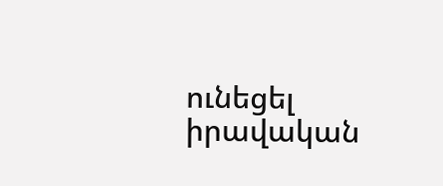ունեցել իրավական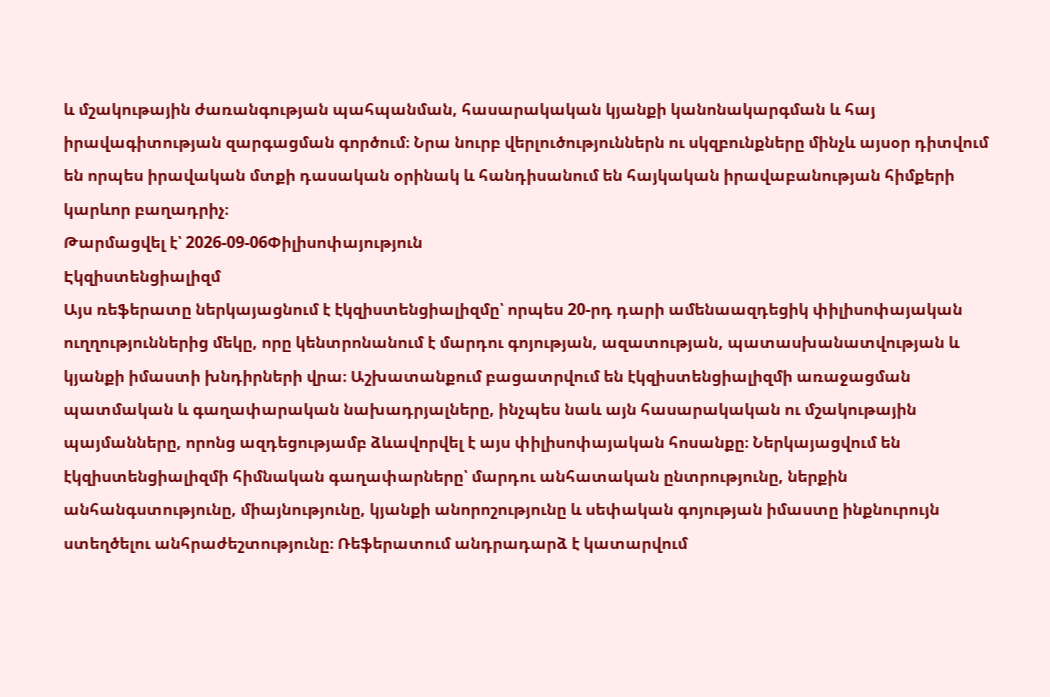և մշակութային ժառանգության պահպանման, հասարակական կյանքի կանոնակարգման և հայ իրավագիտության զարգացման գործում։ Նրա նուրբ վերլուծություններն ու սկզբունքները մինչև այսօր դիտվում են որպես իրավական մտքի դասական օրինակ և հանդիսանում են հայկական իրավաբանության հիմքերի կարևոր բաղադրիչ։
Թարմացվել է՝ 2026-09-06Փիլիսոփայություն
Էկզիստենցիալիզմ
Այս ռեֆերատը ներկայացնում է էկզիստենցիալիզմը՝ որպես 20-րդ դարի ամենաազդեցիկ փիլիսոփայական ուղղություններից մեկը, որը կենտրոնանում է մարդու գոյության, ազատության, պատասխանատվության և կյանքի իմաստի խնդիրների վրա։ Աշխատանքում բացատրվում են էկզիստենցիալիզմի առաջացման պատմական և գաղափարական նախադրյալները, ինչպես նաև այն հասարակական ու մշակութային պայմանները, որոնց ազդեցությամբ ձևավորվել է այս փիլիսոփայական հոսանքը։ Ներկայացվում են էկզիստենցիալիզմի հիմնական գաղափարները՝ մարդու անհատական ընտրությունը, ներքին անհանգստությունը, միայնությունը, կյանքի անորոշությունը և սեփական գոյության իմաստը ինքնուրույն ստեղծելու անհրաժեշտությունը։ Ռեֆերատում անդրադարձ է կատարվում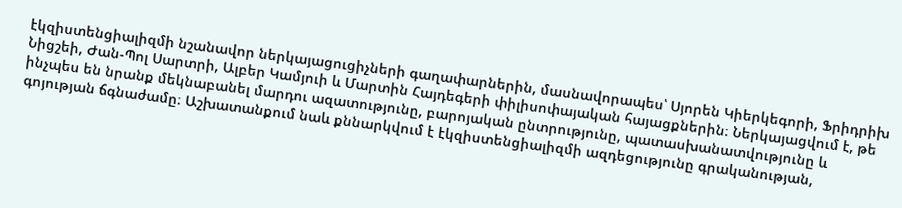էկզիստենցիալիզմի նշանավոր ներկայացուցիչների գաղափարներին, մասնավորապես՝ Սյորեն Կիերկեգորի, Ֆրիդրիխ Նիցշեի, Ժան-Պոլ Սարտրի, Ալբեր Կամյուի և Մարտին Հայդեգերի փիլիսոփայական հայացքներին։ Ներկայացվում է, թե ինչպես են նրանք մեկնաբանել մարդու ազատությունը, բարոյական ընտրությունը, պատասխանատվությունը և գոյության ճգնաժամը։ Աշխատանքում նաև քննարկվում է էկզիստենցիալիզմի ազդեցությունը գրականության,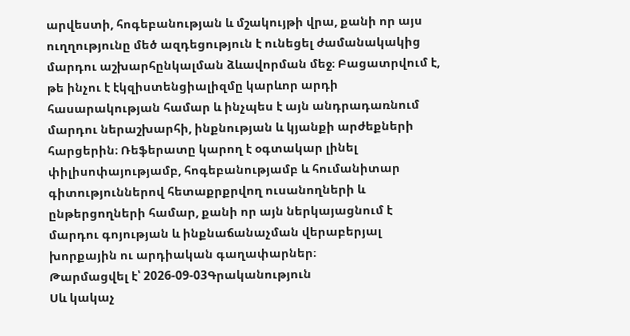արվեստի, հոգեբանության և մշակույթի վրա, քանի որ այս ուղղությունը մեծ ազդեցություն է ունեցել ժամանակակից մարդու աշխարհընկալման ձևավորման մեջ։ Բացատրվում է, թե ինչու է էկզիստենցիալիզմը կարևոր արդի հասարակության համար և ինչպես է այն անդրադառնում մարդու ներաշխարհի, ինքնության և կյանքի արժեքների հարցերին։ Ռեֆերատը կարող է օգտակար լինել փիլիսոփայությամբ, հոգեբանությամբ և հումանիտար գիտություններով հետաքրքրվող ուսանողների և ընթերցողների համար, քանի որ այն ներկայացնում է մարդու գոյության և ինքնաճանաչման վերաբերյալ խորքային ու արդիական գաղափարներ։
Թարմացվել է՝ 2026-09-03Գրականություն
Սև կակաչ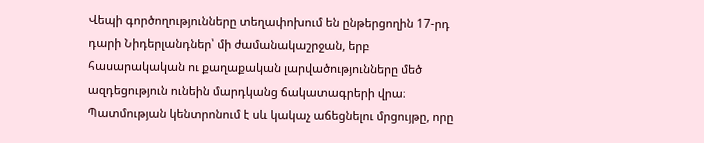Վեպի գործողությունները տեղափոխում են ընթերցողին 17-րդ դարի Նիդերլանդներ՝ մի ժամանակաշրջան, երբ հասարակական ու քաղաքական լարվածությունները մեծ ազդեցություն ունեին մարդկանց ճակատագրերի վրա։ Պատմության կենտրոնում է սև կակաչ աճեցնելու մրցույթը, որը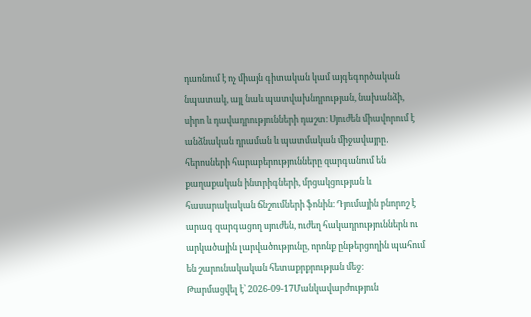դառնում է ոչ միայն գիտական կամ այգեգործական նպատակ, այլ նաև պատվախնդրության, նախանձի, սիրո և դավադրությունների դաշտ։ Սյուժեն միավորում է անձնական դրաման և պատմական միջավայրը․ հերոսների հարաբերությունները զարգանում են քաղաքական ինտրիգների, մրցակցության և հասարակական ճնշումների ֆոնին։ Դյումային բնորոշ է արագ զարգացող սյուժեն, ուժեղ հակադրություններն ու արկածային լարվածությունը, որոնք ընթերցողին պահում են շարունակական հետաքրքրության մեջ։
Թարմացվել է՝ 2026-09-17Մանկավարժություն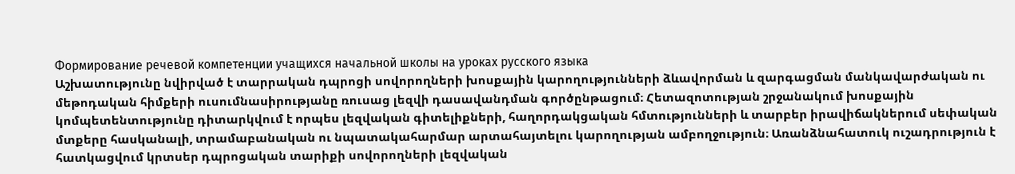Формирование речевой компетенции учащихся начальной школы на уроках русского языка
Աշխատությունը նվիրված է տարրական դպրոցի սովորողների խոսքային կարողությունների ձևավորման և զարգացման մանկավարժական ու մեթոդական հիմքերի ուսումնասիրությանը ռուսաց լեզվի դասավանդման գործընթացում։ Հետազոտության շրջանակում խոսքային կոմպետենտությունը դիտարկվում է որպես լեզվական գիտելիքների, հաղորդակցական հմտությունների և տարբեր իրավիճակներում սեփական մտքերը հասկանալի, տրամաբանական ու նպատակահարմար արտահայտելու կարողության ամբողջություն։ Առանձնահատուկ ուշադրություն է հատկացվում կրտսեր դպրոցական տարիքի սովորողների լեզվական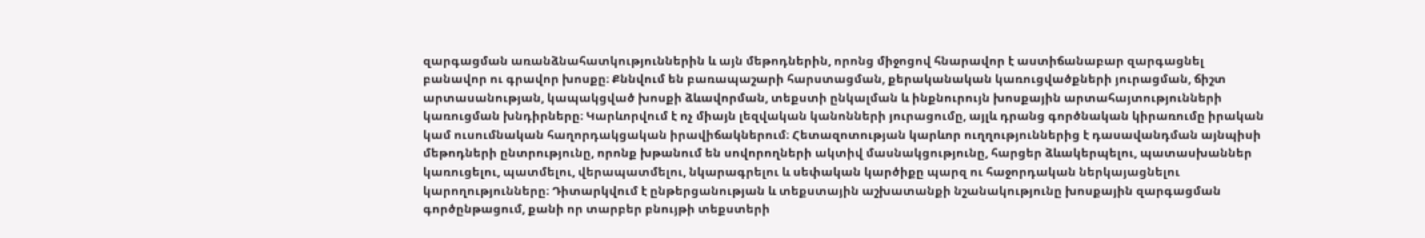զարգացման առանձնահատկություններին և այն մեթոդներին, որոնց միջոցով հնարավոր է աստիճանաբար զարգացնել բանավոր ու գրավոր խոսքը։ Քննվում են բառապաշարի հարստացման, քերականական կառուցվածքների յուրացման, ճիշտ արտասանության, կապակցված խոսքի ձևավորման, տեքստի ընկալման և ինքնուրույն խոսքային արտահայտությունների կառուցման խնդիրները։ Կարևորվում է ոչ միայն լեզվական կանոնների յուրացումը, այլև դրանց գործնական կիրառումը իրական կամ ուսումնական հաղորդակցական իրավիճակներում։ Հետազոտության կարևոր ուղղություններից է դասավանդման այնպիսի մեթոդների ընտրությունը, որոնք խթանում են սովորողների ակտիվ մասնակցությունը, հարցեր ձևակերպելու, պատասխաններ կառուցելու, պատմելու, վերապատմելու, նկարագրելու և սեփական կարծիքը պարզ ու հաջորդական ներկայացնելու կարողությունները։ Դիտարկվում է ընթերցանության և տեքստային աշխատանքի նշանակությունը խոսքային զարգացման գործընթացում, քանի որ տարբեր բնույթի տեքստերի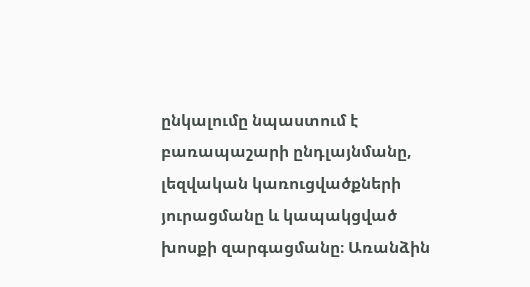ընկալումը նպաստում է բառապաշարի ընդլայնմանը, լեզվական կառուցվածքների յուրացմանը և կապակցված խոսքի զարգացմանը։ Առանձին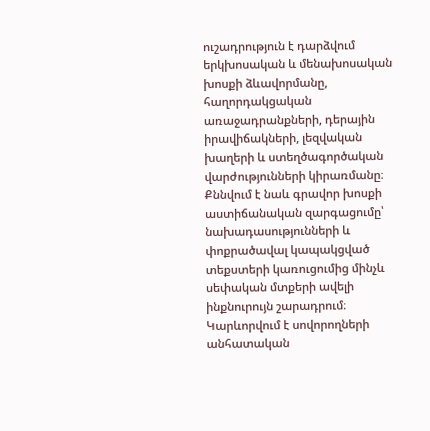ուշադրություն է դարձվում երկխոսական և մենախոսական խոսքի ձևավորմանը, հաղորդակցական առաջադրանքների, դերային իրավիճակների, լեզվական խաղերի և ստեղծագործական վարժությունների կիրառմանը։ Քննվում է նաև գրավոր խոսքի աստիճանական զարգացումը՝ նախադասությունների և փոքրածավալ կապակցված տեքստերի կառուցումից մինչև սեփական մտքերի ավելի ինքնուրույն շարադրում։ Կարևորվում է սովորողների անհատական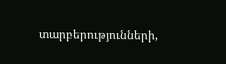տարբերությունների,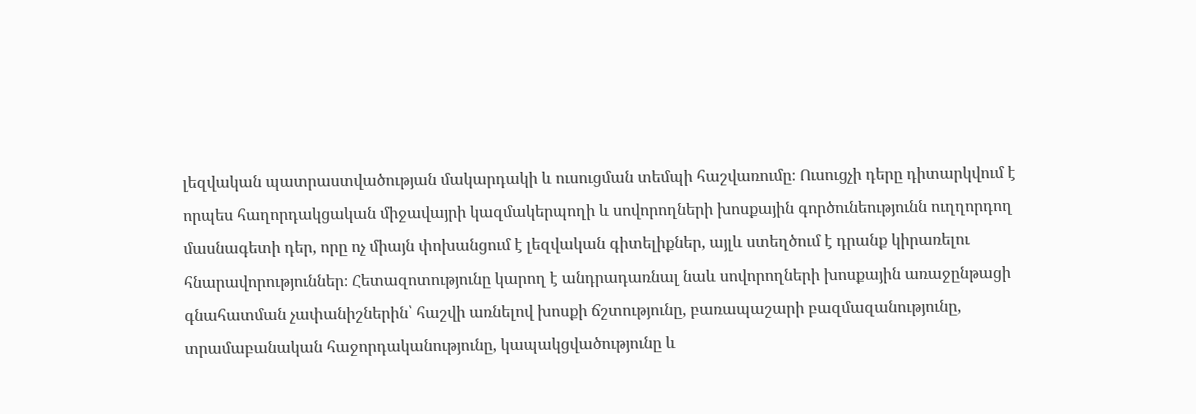լեզվական պատրաստվածության մակարդակի և ուսուցման տեմպի հաշվառումը։ Ուսուցչի դերը դիտարկվում է որպես հաղորդակցական միջավայրի կազմակերպողի և սովորողների խոսքային գործունեությունն ուղղորդող մասնագետի դեր, որը ոչ միայն փոխանցում է լեզվական գիտելիքներ, այլև ստեղծում է դրանք կիրառելու հնարավորություններ։ Հետազոտությունը կարող է անդրադառնալ նաև սովորողների խոսքային առաջընթացի գնահատման չափանիշներին՝ հաշվի առնելով խոսքի ճշտությունը, բառապաշարի բազմազանությունը, տրամաբանական հաջորդականությունը, կապակցվածությունը և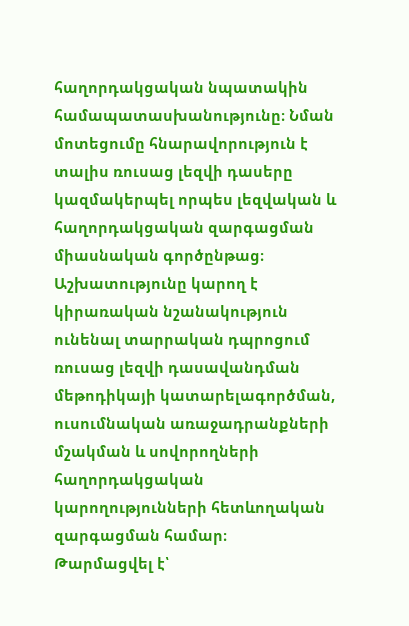հաղորդակցական նպատակին համապատասխանությունը։ Նման մոտեցումը հնարավորություն է տալիս ռուսաց լեզվի դասերը կազմակերպել որպես լեզվական և հաղորդակցական զարգացման միասնական գործընթաց։ Աշխատությունը կարող է կիրառական նշանակություն ունենալ տարրական դպրոցում ռուսաց լեզվի դասավանդման մեթոդիկայի կատարելագործման, ուսումնական առաջադրանքների մշակման և սովորողների հաղորդակցական կարողությունների հետևողական զարգացման համար։
Թարմացվել է՝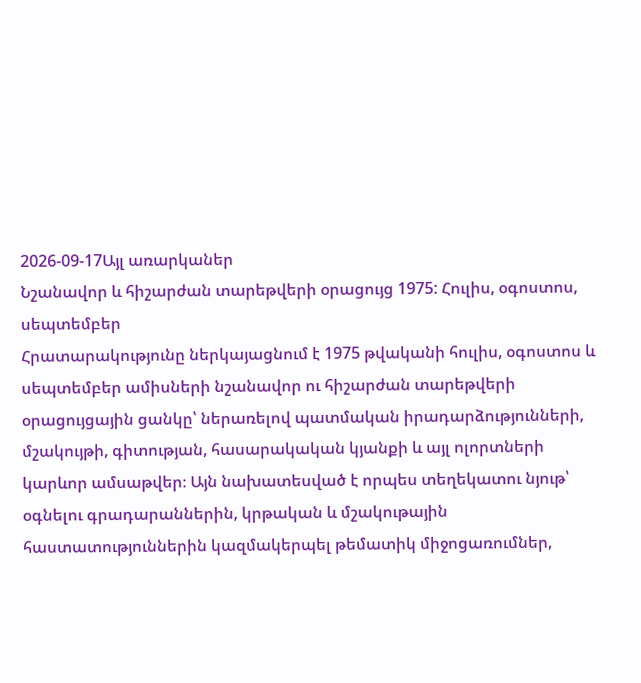2026-09-17Այլ առարկաներ
Նշանավոր և հիշարժան տարեթվերի օրացույց 1975: Հուլիս, օգոստոս, սեպտեմբեր
Հրատարակությունը ներկայացնում է 1975 թվականի հուլիս, օգոստոս և սեպտեմբեր ամիսների նշանավոր ու հիշարժան տարեթվերի օրացույցային ցանկը՝ ներառելով պատմական իրադարձությունների, մշակույթի, գիտության, հասարակական կյանքի և այլ ոլորտների կարևոր ամսաթվեր։ Այն նախատեսված է որպես տեղեկատու նյութ՝ օգնելու գրադարաններին, կրթական և մշակութային հաստատություններին կազմակերպել թեմատիկ միջոցառումներ,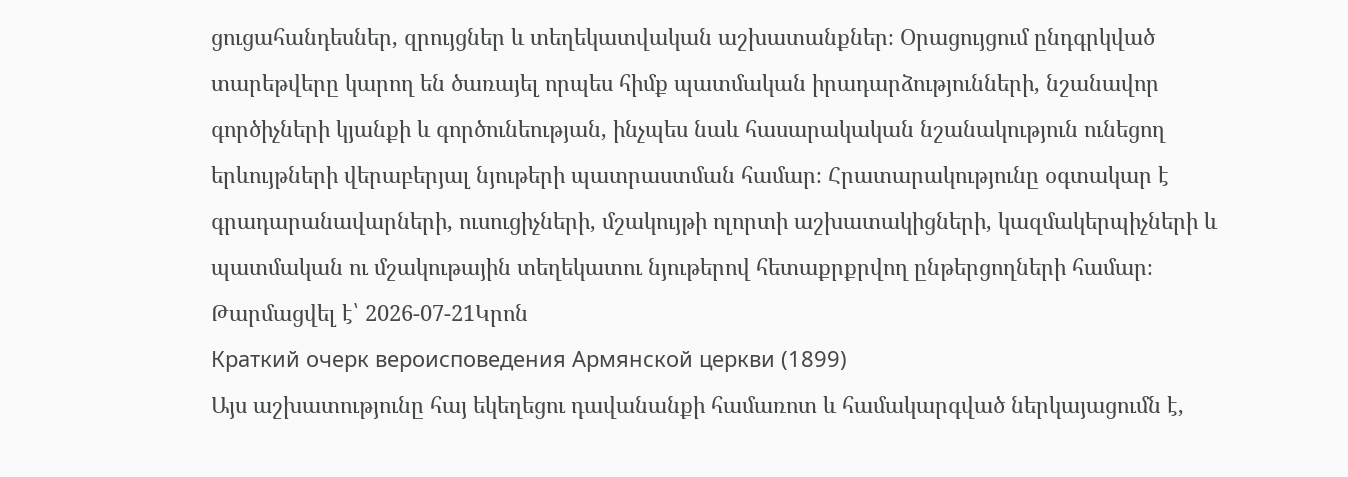ցուցահանդեսներ, զրույցներ և տեղեկատվական աշխատանքներ։ Օրացույցում ընդգրկված տարեթվերը կարող են ծառայել որպես հիմք պատմական իրադարձությունների, նշանավոր գործիչների կյանքի և գործունեության, ինչպես նաև հասարակական նշանակություն ունեցող երևույթների վերաբերյալ նյութերի պատրաստման համար։ Հրատարակությունը օգտակար է գրադարանավարների, ուսուցիչների, մշակույթի ոլորտի աշխատակիցների, կազմակերպիչների և պատմական ու մշակութային տեղեկատու նյութերով հետաքրքրվող ընթերցողների համար։
Թարմացվել է՝ 2026-07-21Կրոն
Краткий очерк вероисповедения Армянской церкви (1899)
Այս աշխատությունը հայ եկեղեցու դավանանքի համառոտ և համակարգված ներկայացումն է,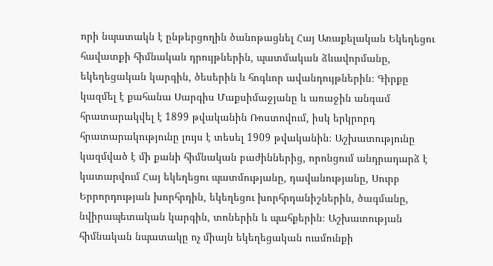որի նպատակն է ընթերցողին ծանոթացնել Հայ Առաքելական Եկեղեցու հավատքի հիմնական դրույթներին, պատմական ձևավորմանը, եկեղեցական կարգին, ծեսերին և հոգևոր ավանդույթներին։ Գիրքը կազմել է քահանա Սարգիս Մաքսիմաջյանը և առաջին անգամ հրատարակվել է 1899 թվականին Ռոստովում, իսկ երկրորդ հրատարակությունը լույս է տեսել 1909 թվականին։ Աշխատությունը կազմված է մի քանի հիմնական բաժիններից, որոնցում անդրադարձ է կատարվում Հայ եկեղեցու պատմությանը, դավանությանը, Սուրբ Երրորդության խորհրդին, եկեղեցու խորհրդանիշներին, ծագմանը, նվիրապետական կարգին, տոներին և պահքերին։ Աշխատության հիմնական նպատակը ոչ միայն եկեղեցական ուսմունքի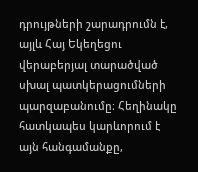դրույթների շարադրումն է, այլև Հայ Եկեղեցու վերաբերյալ տարածված սխալ պատկերացումների պարզաբանումը։ Հեղինակը հատկապես կարևորում է այն հանգամանքը,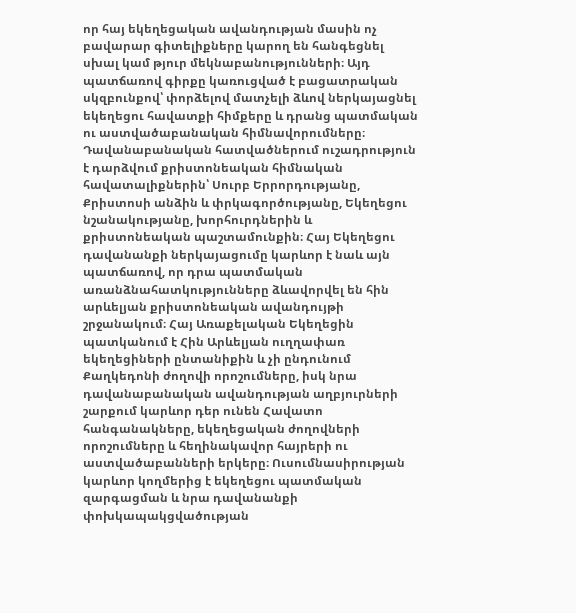որ հայ եկեղեցական ավանդության մասին ոչ բավարար գիտելիքները կարող են հանգեցնել սխալ կամ թյուր մեկնաբանությունների։ Այդ պատճառով գիրքը կառուցված է բացատրական սկզբունքով՝ փորձելով մատչելի ձևով ներկայացնել եկեղեցու հավատքի հիմքերը և դրանց պատմական ու աստվածաբանական հիմնավորումները։ Դավանաբանական հատվածներում ուշադրություն է դարձվում քրիստոնեական հիմնական հավատալիքներին՝ Սուրբ Երրորդությանը, Քրիստոսի անձին և փրկագործությանը, Եկեղեցու նշանակությանը, խորհուրդներին և քրիստոնեական պաշտամունքին։ Հայ Եկեղեցու դավանանքի ներկայացումը կարևոր է նաև այն պատճառով, որ դրա պատմական առանձնահատկությունները ձևավորվել են հին արևելյան քրիստոնեական ավանդույթի շրջանակում։ Հայ Առաքելական Եկեղեցին պատկանում է Հին Արևելյան ուղղափառ եկեղեցիների ընտանիքին և չի ընդունում Քաղկեդոնի ժողովի որոշումները, իսկ նրա դավանաբանական ավանդության աղբյուրների շարքում կարևոր դեր ունեն Հավատո հանգանակները, եկեղեցական ժողովների որոշումները և հեղինակավոր հայրերի ու աստվածաբանների երկերը։ Ուսումնասիրության կարևոր կողմերից է եկեղեցու պատմական զարգացման և նրա դավանանքի փոխկապակցվածության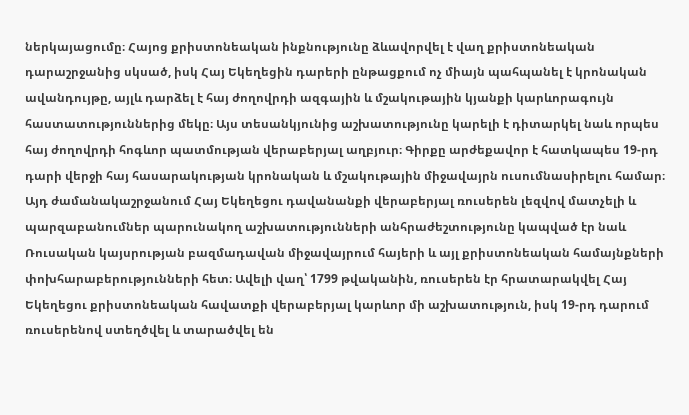ներկայացումը։ Հայոց քրիստոնեական ինքնությունը ձևավորվել է վաղ քրիստոնեական դարաշրջանից սկսած, իսկ Հայ Եկեղեցին դարերի ընթացքում ոչ միայն պահպանել է կրոնական ավանդույթը, այլև դարձել է հայ ժողովրդի ազգային և մշակութային կյանքի կարևորագույն հաստատություններից մեկը։ Այս տեսանկյունից աշխատությունը կարելի է դիտարկել նաև որպես հայ ժողովրդի հոգևոր պատմության վերաբերյալ աղբյուր։ Գիրքը արժեքավոր է հատկապես 19-րդ դարի վերջի հայ հասարակության կրոնական և մշակութային միջավայրն ուսումնասիրելու համար։ Այդ ժամանակաշրջանում Հայ Եկեղեցու դավանանքի վերաբերյալ ռուսերեն լեզվով մատչելի և պարզաբանումներ պարունակող աշխատությունների անհրաժեշտությունը կապված էր նաև Ռուսական կայսրության բազմադավան միջավայրում հայերի և այլ քրիստոնեական համայնքների փոխհարաբերությունների հետ։ Ավելի վաղ՝ 1799 թվականին, ռուսերեն էր հրատարակվել Հայ Եկեղեցու քրիստոնեական հավատքի վերաբերյալ կարևոր մի աշխատություն, իսկ 19-րդ դարում ռուսերենով ստեղծվել և տարածվել են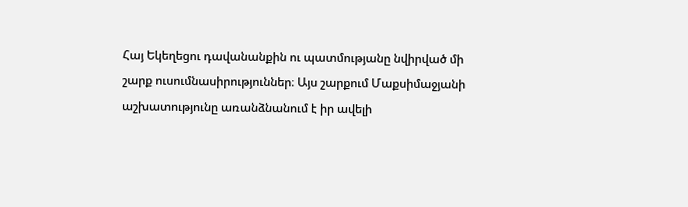Հայ Եկեղեցու դավանանքին ու պատմությանը նվիրված մի շարք ուսումնասիրություններ։ Այս շարքում Մաքսիմաջյանի աշխատությունը առանձնանում է իր ավելի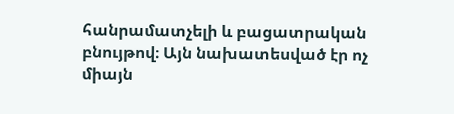հանրամատչելի և բացատրական բնույթով։ Այն նախատեսված էր ոչ միայն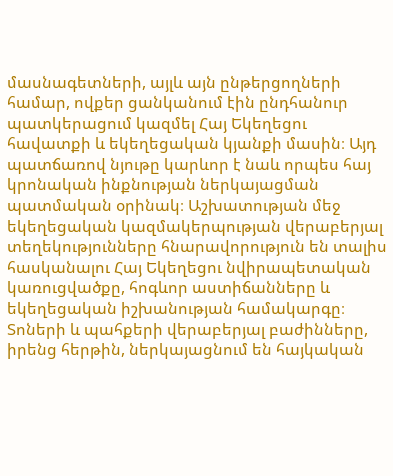մասնագետների, այլև այն ընթերցողների համար, ովքեր ցանկանում էին ընդհանուր պատկերացում կազմել Հայ Եկեղեցու հավատքի և եկեղեցական կյանքի մասին։ Այդ պատճառով նյութը կարևոր է նաև որպես հայ կրոնական ինքնության ներկայացման պատմական օրինակ։ Աշխատության մեջ եկեղեցական կազմակերպության վերաբերյալ տեղեկությունները հնարավորություն են տալիս հասկանալու Հայ Եկեղեցու նվիրապետական կառուցվածքը, հոգևոր աստիճանները և եկեղեցական իշխանության համակարգը։ Տոների և պահքերի վերաբերյալ բաժինները, իրենց հերթին, ներկայացնում են հայկական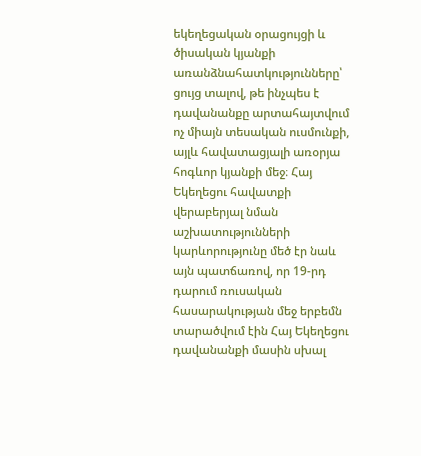եկեղեցական օրացույցի և ծիսական կյանքի առանձնահատկությունները՝ ցույց տալով, թե ինչպես է դավանանքը արտահայտվում ոչ միայն տեսական ուսմունքի, այլև հավատացյալի առօրյա հոգևոր կյանքի մեջ։ Հայ Եկեղեցու հավատքի վերաբերյալ նման աշխատությունների կարևորությունը մեծ էր նաև այն պատճառով, որ 19-րդ դարում ռուսական հասարակության մեջ երբեմն տարածվում էին Հայ Եկեղեցու դավանանքի մասին սխալ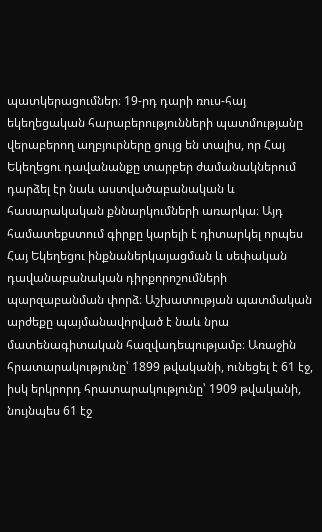պատկերացումներ։ 19-րդ դարի ռուս-հայ եկեղեցական հարաբերությունների պատմությանը վերաբերող աղբյուրները ցույց են տալիս, որ Հայ Եկեղեցու դավանանքը տարբեր ժամանակներում դարձել էր նաև աստվածաբանական և հասարակական քննարկումների առարկա։ Այդ համատեքստում գիրքը կարելի է դիտարկել որպես Հայ Եկեղեցու ինքնաներկայացման և սեփական դավանաբանական դիրքորոշումների պարզաբանման փորձ։ Աշխատության պատմական արժեքը պայմանավորված է նաև նրա մատենագիտական հազվադեպությամբ։ Առաջին հրատարակությունը՝ 1899 թվականի, ունեցել է 61 էջ, իսկ երկրորդ հրատարակությունը՝ 1909 թվականի, նույնպես 61 էջ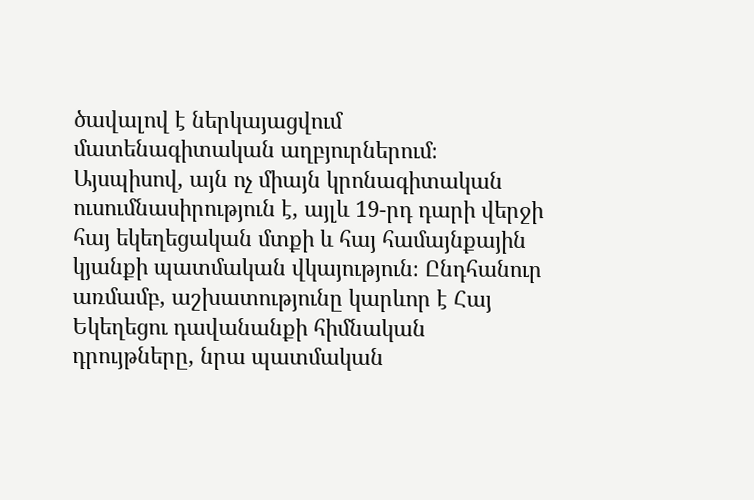ծավալով է ներկայացվում մատենագիտական աղբյուրներում։ Այսպիսով, այն ոչ միայն կրոնագիտական ուսումնասիրություն է, այլև 19-րդ դարի վերջի հայ եկեղեցական մտքի և հայ համայնքային կյանքի պատմական վկայություն։ Ընդհանուր առմամբ, աշխատությունը կարևոր է Հայ Եկեղեցու դավանանքի հիմնական դրույթները, նրա պատմական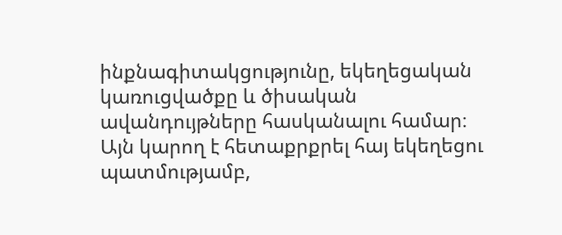ինքնագիտակցությունը, եկեղեցական կառուցվածքը և ծիսական ավանդույթները հասկանալու համար։ Այն կարող է հետաքրքրել հայ եկեղեցու պատմությամբ,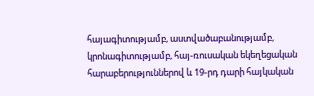հայագիտությամբ, աստվածաբանությամբ, կրոնագիտությամբ, հայ-ռուսական եկեղեցական հարաբերություններով և 19-րդ դարի հայկական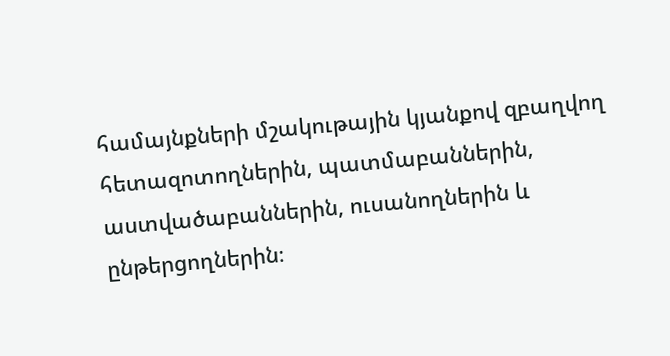համայնքների մշակութային կյանքով զբաղվող հետազոտողներին, պատմաբաններին, աստվածաբաններին, ուսանողներին և ընթերցողներին։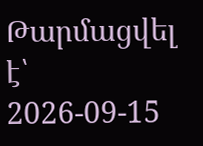Թարմացվել է՝ 2026-09-15